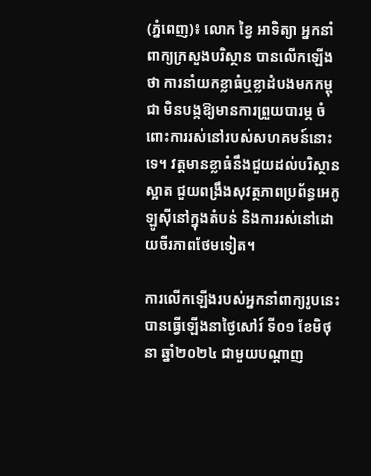(ភ្នំពេញ)៖ លោក ខ្វៃ អាទិត្យា អ្នកនាំពាក្យក្រសួងបរិស្ថាន បានលើកឡើងថា ការនាំយកខ្លាធំឬខ្លាដំបងមកកម្ពុជា មិនបង្កឱ្យមានការព្រួយបារម្ភ ចំពោះការរស់នៅរបស់សហគមន៍នោះទេ។ វត្តមានខ្លាធំនឹងជួយដល់បរិស្ថានស្អាត ជួយពង្រឹងសុវត្ថភាពប្រព័ន្ធអេកូឡូស៊ីនៅក្នុងតំបន់ និងការរស់នៅដោយចីរភាពថែមទៀត។

ការលើកឡើងរបស់អ្នកនាំពាក្យរូបនេះបានធ្វើឡើងនាថ្ងៃសៅរ៍ ទី០១ ខែមិថុនា ឆ្នាំ២០២៤ ជាមួយបណ្តាញ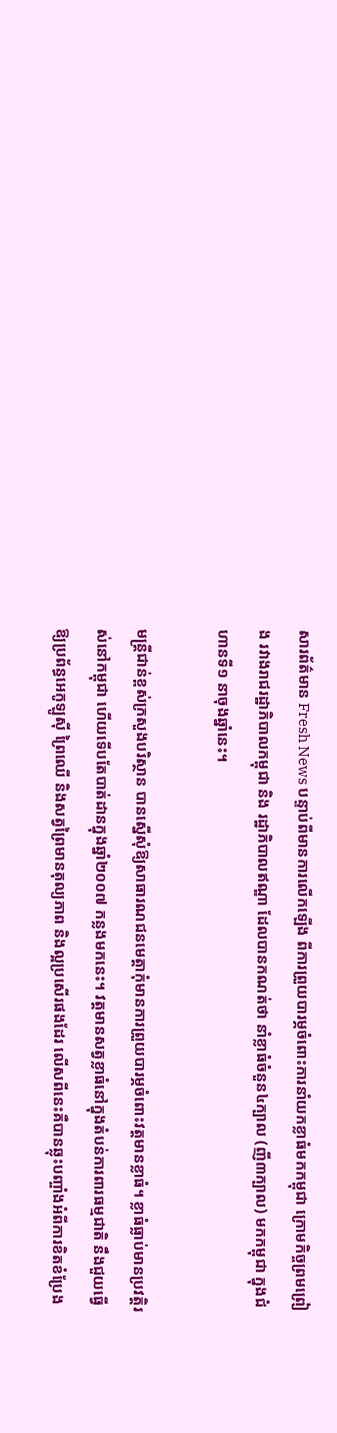សារព័ត៌មាន Fresh News បន្ទាប់ពីមានការលើកឡើង ពីការព្រួយបារម្ភចំពោះការនាំយកខ្លាធំមកកម្ពុជា ក្រោមកិច្ចព្រមព្រៀង រវាងរាជរដ្ឋាភិបាលកម្ពុជា និង រដ្ឋាភិបាលឥណ្ឌា ដែលបានកណត់ថា នាំខ្លាធំចំនួន៤ក្បាល (ញី៣ក្បាល) មកកម្ពុជា ក្នុងជំហានទី១ នាចុងឆ្នាំនេះ។

មន្ត្រីជាន់ខ្ពស់ក្រសួងបរិស្ថាន បានស្នើសុំឱ្យសាធារណជនមេត្តាកុំមានការព្រួយបារម្ភចំពោះវត្តមានខ្លាធំ។ ខ្លាធំធ្លាប់មានប្រវត្តិរស់នៅកម្ពុជា ហើយទើបតែបាត់ដានក្នុងឆ្នាំ២០០៧ កន្លងមកនេះ។ វត្តមានសត្វខ្លាធំនៅក្នុងតំបន់ការពារធម្មជាតិ នឹងជួយធ្វើឱ្យប្រព័ន្ធអេកូឡូស៊ី ព្រៃឈើ និងសត្វព្រៃមានតុល្យភាព និងល្អប្រសើរផងដែរ លើសពីនេះគឺបានឆ្លុះបញ្ចាំងអំពីការខិតខំប្រែង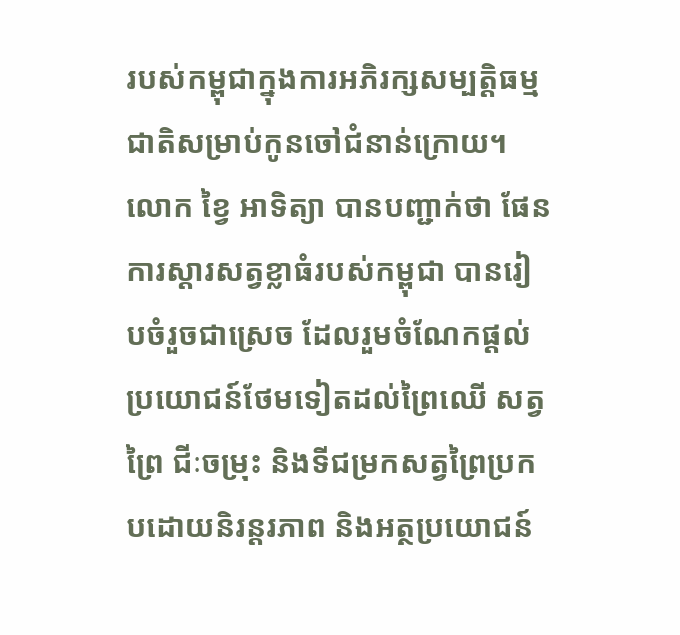របស់កម្ពុជាក្នុងការអភិរក្សសម្បត្តិធម្មជាតិសម្រាប់កូនចៅជំនាន់ក្រោយ។ លោក ខ្វៃ អាទិត្យា បានបញ្ជាក់ថា ផែនការស្តារសត្វខ្លាធំរបស់កម្ពុជា បានរៀបចំរួចជាស្រេច ដែលរួមចំណែកផ្តល់ប្រយោជន៍ថែមទៀតដល់ព្រៃឈើ សត្វព្រៃ ជីៈចម្រុះ និងទីជម្រកសត្វព្រៃប្រកបដោយនិរន្តរភាព និងអត្ថប្រយោជន៍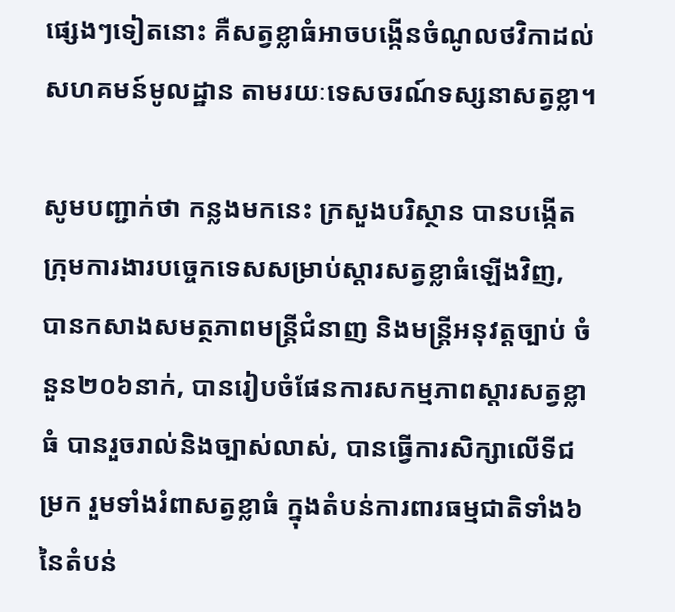ផ្សេងៗទៀតនោះ គឺសត្វខ្លាធំអាចបង្កើនចំណូលថវិកាដល់សហគមន៍មូលដ្ឋាន តាមរយៈទេសចរណ៍ទស្សនាសត្វខ្លា។

សូមបញ្ជាក់ថា កន្លងមកនេះ ក្រសួងបរិស្ថាន បានបង្កើតក្រុមការងារបច្ចេកទេសសម្រាប់ស្តារសត្វខ្លាធំឡើងវិញ, បានកសាងសមត្ថភាពមន្ត្រីជំនាញ និងមន្ត្រីអនុវត្តច្បាប់ ចំនួន២០៦នាក់, បានរៀបចំផែនការសកម្មភាពស្តារសត្វខ្លាធំ បានរួចរាល់និងច្បាស់លាស់, បានធ្វើការសិក្សាលើទីជម្រក រួមទាំងរំពាសត្វខ្លាធំ ក្នុងតំបន់ការពារធម្មជាតិទាំង៦ នៃតំបន់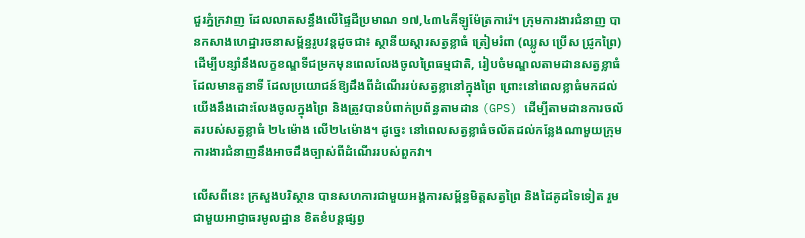ជួរភ្នំក្រវាញ ដែលលាតសន្ធឹងលើផ្ទៃដីប្រមាណ ១៧,៤៣៤គីឡូម៉ែត្រការ៉េ។ ក្រុមការងារជំនាញ បានកសាងហេដ្ឋារចនាសម្ព័ន្ធរូបវន្តដូចជា៖ ស្ថានីយស្តារសត្វខ្លាធំ ត្រៀមរំពា (ឈ្លូស ប្រើស ជ្រូកព្រៃ) ដើម្បីបន្សាំនឹងលក្ខខណ្ឌទីជម្រកមុនពេលលែងចូលព្រៃធម្មជាតិ, រៀបចំមណ្ឌលតាមដានសត្វខ្លាធំ ដែលមានតួនាទី ដែលប្រយោជន៍ឱ្យដឹងពីដំណើររប់សត្វខ្លានៅក្នុងព្រៃ ព្រោះនៅពេលខ្លាធំមកដល់យើងនឹងដោះលែងចូលក្នុងព្រៃ និងត្រូវបានបំពាក់ប្រព័ន្ធតាមដាន (GPS) ដើម្បីតាមដានការចល័តរបស់សត្វខ្លាធំ ២៤ម៉ោង លើ២៤ម៉ោង។ ដូច្នេះ នៅពេលសត្វខ្លាធំចល័តដល់កន្លែងណាមួយក្រុមការងារជំនាញនឹងអាចដឹងច្បាស់ពីដំណើររបស់ពួកវា។

លើសពីនេះ ក្រសួងបរិស្ថាន បានសហការជាមួយអង្គការសម្ព័ន្ធមិត្តសត្វព្រៃ និងដៃគូដទៃទៀត រួមជាមួយអាជ្ញាធរមូលដ្ឋាន ខិតខំបន្តផ្សព្វ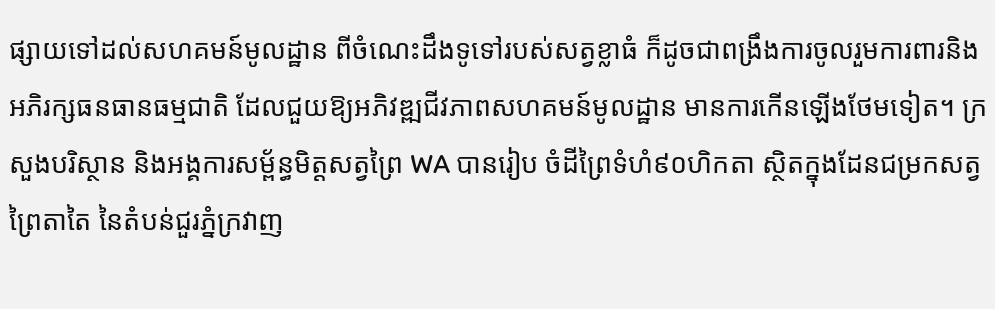ផ្សាយទៅដល់សហគមន៍មូលដ្ឋាន ពីចំណេះដឹងទូទៅរបស់សត្វខ្លាធំ ក៏ដូចជាពង្រឹងការចូលរួមការពារនិងអភិរក្សធនធានធម្មជាតិ ដែលជួយឱ្យអភិវឌ្ឍជីវភាពសហគមន៍មូលដ្ឋាន មានការកើនឡើងថែមទៀត។ ក្រសួងបរិស្ថាន និងអង្គការសម្ព័ន្ធមិត្តសត្វព្រៃ WA បានរៀប ចំដីព្រៃទំហំ៩០ហិកតា ស្ថិតក្នុងដែនជម្រកសត្វព្រៃតាតៃ នៃតំបន់ជួរភ្នំក្រវាញ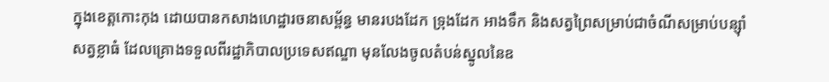ក្នុងខេត្តកោះកុង ដោយបានកសាងហេដ្ឋារចនាសម្ព័ន្ធ មានរបងដែក ទ្រុងដែក អាងទឹក និងសត្វព្រៃសម្រាប់ជាចំណីសម្រាប់បន្ស៊ាំសត្វខ្លាធំ ដែលគ្រោងទទួលពីរដ្ឋាភិបាលប្រទេសឥណ្ឌា មុនលែងចូលតំបន់ស្នូលនៃឧ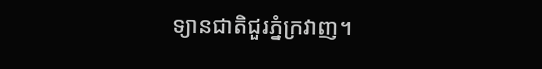ទ្យានជាតិជួរភ្នំក្រវាញ។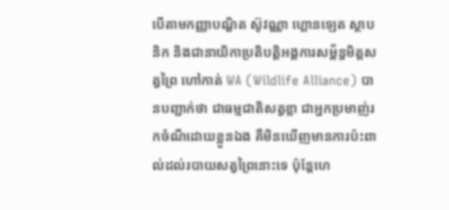បើតាមកញ្ញាបណ្ឌិត ស៊ូវណ្ណា ហ្គោនឡេត ស្ថាបនិក និងជានាយិកាប្រតិបត្តិអង្គការសម្ព័ន្ធមិត្តសត្វព្រៃ ហៅកាត់ WA (Wildlife Alliance) បានបញ្ជាក់ថា ជាធម្មជាតិសត្វខ្លា ជាអ្នកប្រមាញ់រកចំណីដោយខ្លួនឯង គឺមិនឃើញមានការប៉ះពាល់ដល់របាយសត្វព្រៃនោះទេ ប៉ុន្តែហេ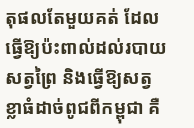តុផលតែមួយគត់ ដែលធ្វើឱ្យប៉ះពាល់ដល់របាយសត្វព្រៃ និងធ្វើឱ្យសត្វខ្លាធំដាច់ពូជពីកម្ពុជា គឺ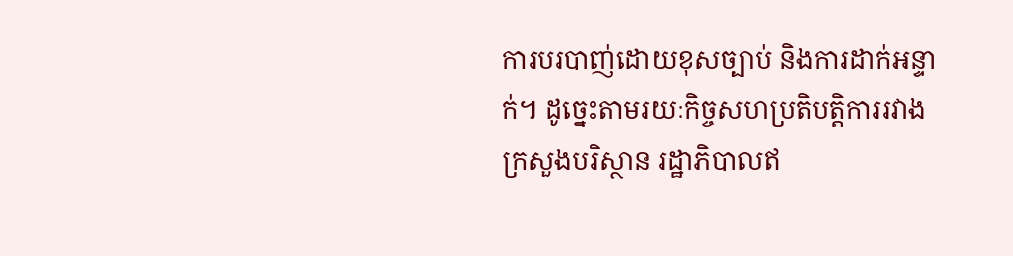ការបរបាញ់ដោយខុសច្បាប់ និងការដាក់អន្ទាក់។ ដូច្នេះតាមរយៈកិច្ចសហប្រតិបត្តិការរវាងក្រសួងបរិស្ថាន រដ្ឋាភិបាលឥ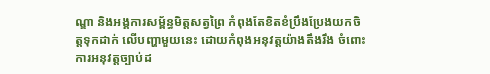ណ្ឌា និងអង្គការសម្ព័ន្ធមិត្តសត្វព្រៃ កំពុងតែខិតខំប្រឹងប្រែងយកចិត្តទុកដាក់ លើបញ្ហាមួយនេះ ដោយកំពុងអនុវត្តយ៉ាងតឹងរឹង ចំពោះការអនុវត្តច្បាប់ដ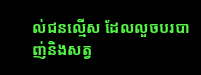ល់ជនល្មើស ដែលលួចបរបាញ់និងសត្វ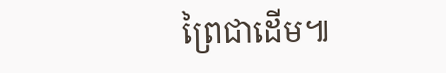ព្រៃជាដើម៕